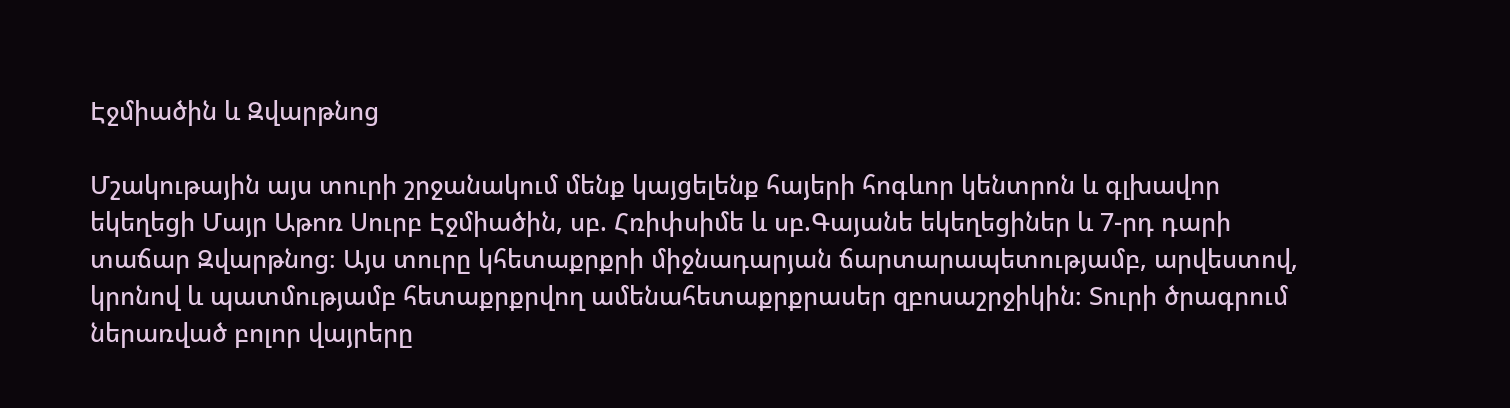Էջմիածին և Զվարթնոց

Մշակութային այս տուրի շրջանակում մենք կայցելենք հայերի հոգևոր կենտրոն և գլխավոր եկեղեցի Մայր Աթոռ Սուրբ Էջմիածին, սբ. Հռիփսիմե և սբ.Գայանե եկեղեցիներ և 7-րդ դարի տաճար Զվարթնոց։ Այս տուրը կհետաքրքրի միջնադարյան ճարտարապետությամբ, արվեստով, կրոնով և պատմությամբ հետաքրքրվող ամենահետաքրքրասեր զբոսաշրջիկին։ Տուրի ծրագրում ներառված բոլոր վայրերը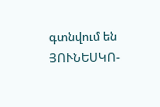գտնվում են ՅՈՒՆԵՍԿՈ-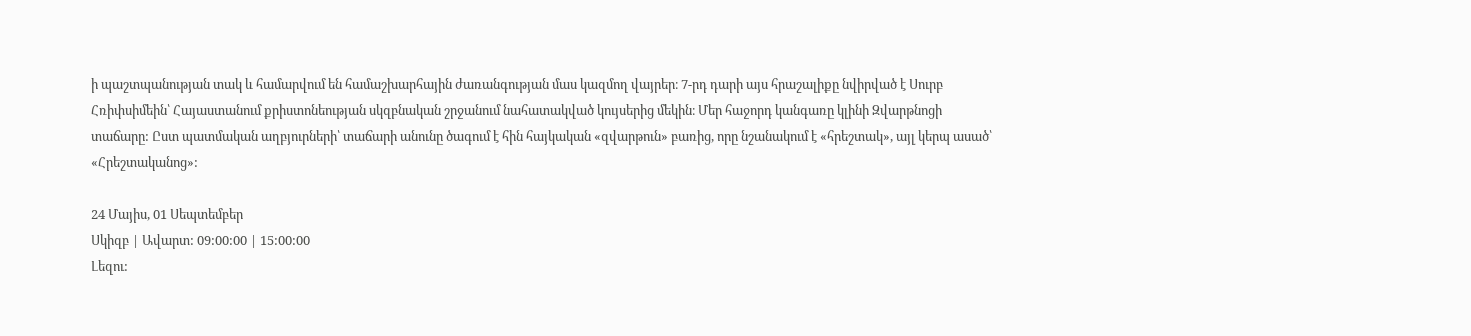ի պաշտպանության տակ և համարվում են համաշխարհային ժառանգության մաս կազմող վայրեր։ 7-րդ դարի այս հրաշալիքը նվիրված է Սուրբ Հռիփսիմեին՝ Հայաստանում քրիստոնեության սկզբնական շրջանում նահատակված կույսերից մեկին։ Մեր հաջորդ կանգառը կլինի Զվարթնոցի տաճարը: Ըստ պատմական աղբյուրների՝ տաճարի անունը ծագում է հին հայկական «զվարթուն» բառից, որը նշանակում է «հրեշտակ», այլ կերպ ասած՝ «Հրեշտականոց»:

24 Մայիս, 01 Սեպտեմբեր
Սկիզբ | Ավարտ: 09:00:00 | 15:00:00
Լեզու: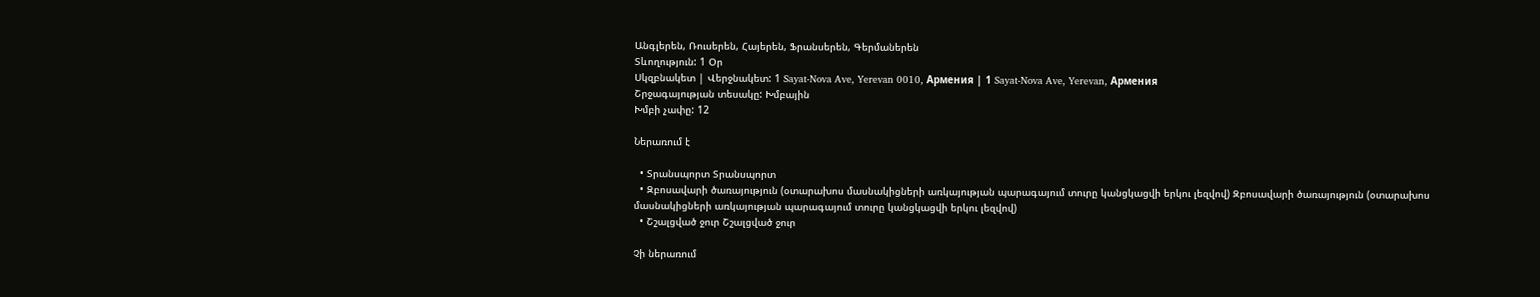Անգլերեն, Ռուսերեն, Հայերեն, Ֆրանսերեն, Գերմաներեն
Տևողություն: 1 Օր
Սկզբնակետ | Վերջնակետ: 1 Sayat-Nova Ave, Yerevan 0010, Армения | 1 Sayat-Nova Ave, Yerevan, Армения
Շրջագայության տեսակը: Խմբային
Խմբի չափը: 12

Ներառում է

  • Տրանսպորտ Տրանսպորտ
  • Զբոսավարի ծառայություն (օտարախոս մասնակիցների առկայության պարագայում տուրը կանցկացվի երկու լեզվով) Զբոսավարի ծառայություն (օտարախոս մասնակիցների առկայության պարագայում տուրը կանցկացվի երկու լեզվով)
  • Շշալցված ջուր Շշալցված ջուր

Չի ներառում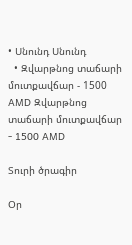• Սնունդ Սնունդ
  • Զվարթնոց տաճարի մուտքավճար - 1500 AMD Զվարթնոց տաճարի մուտքավճար - 1500 AMD

Տուրի ծրագիր

Օր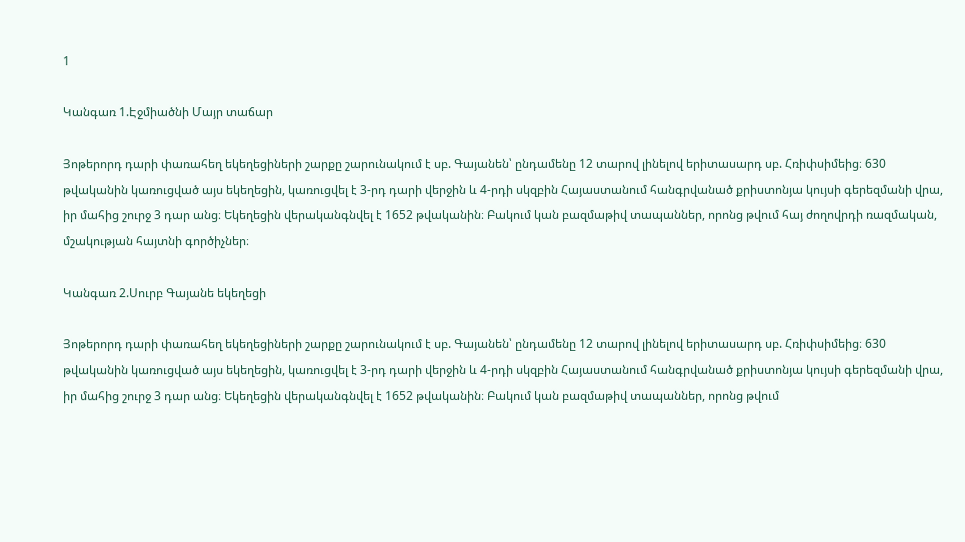1

Կանգառ 1.Էջմիածնի Մայր տաճար

Յոթերորդ դարի փառահեղ եկեղեցիների շարքը շարունակում է սբ. Գայանեն՝ ընդամենը 12 տարով լինելով երիտասարդ սբ. Հռիփսիմեից։ 630 թվականին կառուցված այս եկեղեցին, կառուցվել է 3-րդ դարի վերջին և 4-րդի սկզբին Հայաստանում հանգրվանած քրիստոնյա կույսի գերեզմանի վրա, իր մահից շուրջ 3 դար անց։ Եկեղեցին վերականգնվել է 1652 թվականին։ Բակում կան բազմաթիվ տապաններ, որոնց թվում հայ ժողովրդի ռազմական, մշակության հայտնի գործիչներ։

Կանգառ 2.Սուրբ Գայանե եկեղեցի

Յոթերորդ դարի փառահեղ եկեղեցիների շարքը շարունակում է սբ. Գայանեն՝ ընդամենը 12 տարով լինելով երիտասարդ սբ. Հռիփսիմեից։ 630 թվականին կառուցված այս եկեղեցին, կառուցվել է 3-րդ դարի վերջին և 4-րդի սկզբին Հայաստանում հանգրվանած քրիստոնյա կույսի գերեզմանի վրա, իր մահից շուրջ 3 դար անց։ Եկեղեցին վերականգնվել է 1652 թվականին։ Բակում կան բազմաթիվ տապաններ, որոնց թվում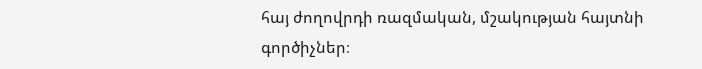հայ ժողովրդի ռազմական, մշակության հայտնի գործիչներ։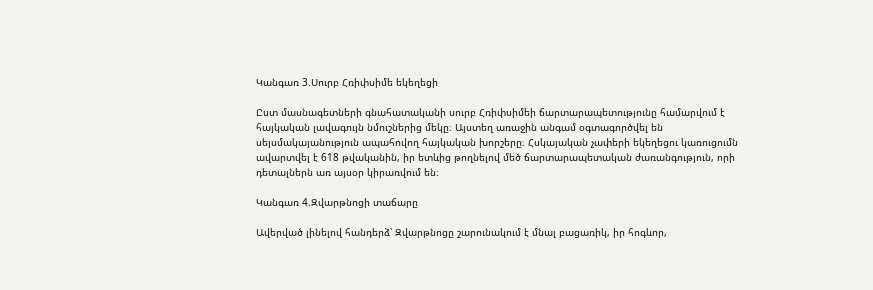Կանգառ 3.Սուրբ Հռիփսիմե եկեղեցի

Ըստ մասնագետների գնահատականի սուրբ Հռիփսիմեի ճարտարապետությունը համարվում է հայկական լավագույն նմուշներից մեկը։ Այստեղ առաջին անգամ օգտագործվել են սեյսմակայանություն ապահովող հայկական խորշերը։ Հսկայական չափերի եկեղեցու կառուցումն ավարտվել է 618 թվականին, իր ետևից թողնելով մեծ ճարտարապետական ժառանգություն, որի դետալներն առ այսօր կիրառվում են։

Կանգառ 4.Զվարթնոցի տաճարը

Ավերված լինելով հանդերձ՝ Զվարթնոցը շարունակում է մնալ բացառիկ, իր հոգևոր,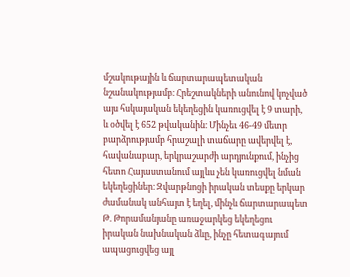մշակութային և ճարտարապետական նշանակությամբ։ Հրեշտակների անունով կոչված այս հսկայական եկեղեցին կառուցվել է 9 տարի, և օծվել է 652 թվականին։ Մինչեւ 46-49 մետր բարձրությամբ հրաշալի տաճարը ավերվել է, հավանաբար, երկրաշարժի արդյունքում, ինչից հետո Հայաստանում այլևս չեն կառուցվել նման եկեղեցիներ։ Զվարթնոցի իրական տեսքը երկար ժամանակ անհայտ է եղել, մինչև ճարտարապետ Թ. Թորամանյանը առաջարկեց եկեղեցու իրական նախնական ձևը, ինչը հետագայում ապացուցվեց այլ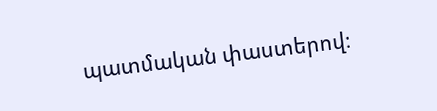պատմական փաստերով։